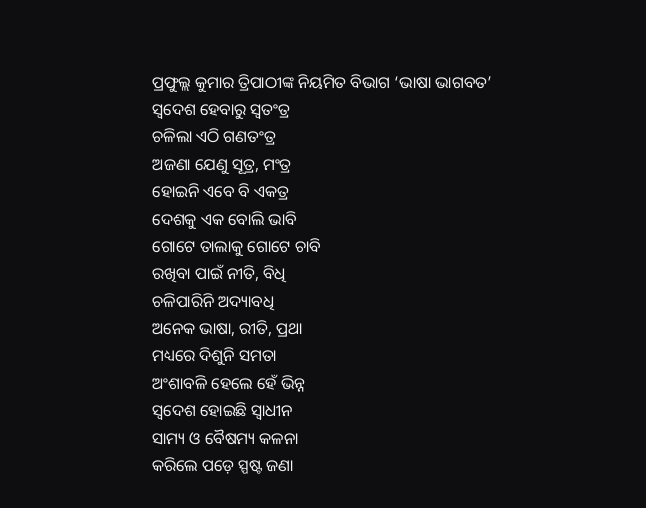ପ୍ରଫୁଲ୍ଲ କୁମାର ତ୍ରିପାଠୀଙ୍କ ନିୟମିତ ବିଭାଗ ‘ଭାଷା ଭାଗବତ’
ସ୍ବଦେଶ ହେବାରୁ ସ୍ବତଂତ୍ର
ଚଳିଲା ଏଠି ଗଣତଂତ୍ର
ଅଜଣା ଯେଣୁ ସୂତ୍ର, ମଂତ୍ର
ହୋଇନି ଏବେ ବି ଏକତ୍ର
ଦେଶକୁ ଏକ ବୋଲି ଭାବି
ଗୋଟେ ତାଲାକୁ ଗୋଟେ ଚାବି
ରଖିବା ପାଇଁ ନୀତି, ବିଧି
ଚଳିପାରିନି ଅଦ୍ୟାବଧି
ଅନେକ ଭାଷା, ରୀତି, ପ୍ରଥା
ମଧ୍ୟରେ ଦିଶୁନି ସମତା
ଅଂଶାବଳି ହେଲେ ହେଁ ଭିନ୍ନ
ସ୍ବଦେଶ ହୋଇଛି ସ୍ବାଧୀନ
ସାମ୍ୟ ଓ ବୈଷମ୍ୟ କଳନା
କରିଲେ ପଡ଼େ ସ୍ପଷ୍ଟ ଜଣା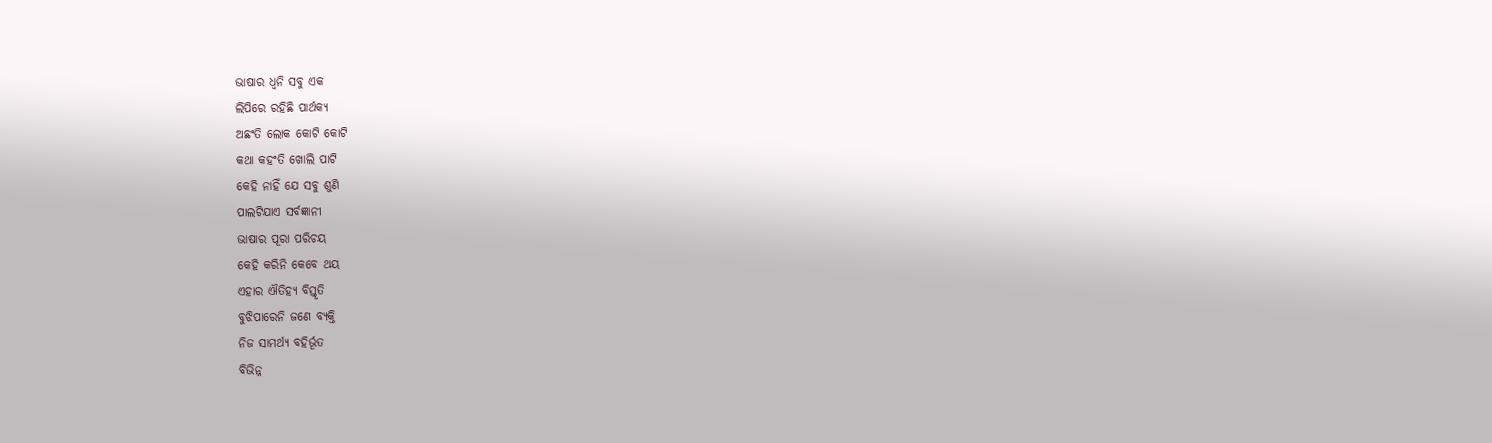ଭାଷାର ଧ୍ବନି ସବୁ ଏକ
ଲିପିରେ ରହିଛି ପାର୍ଥକ୍ଯ
ଅଛଂତି ଲୋକ କୋଟି କୋଟି
କଥା କହଂତି ଖୋଲି ପାଟି
କେହି ନାହିଁ ଯେ ସବୁ ଶୁଣି
ପାଲଟିଯାଏ ସର୍ବଜ୍ଞାନୀ
ଭାଷାର ପୂରା ପରିଚୟ
କେହି କରିନି କେବେ ଥୟ
ଏହାର ଐତିହ୍ୟ ବିସ୍ତୃତି
ବୁଝିପାରେନି ଜଣେ ବ୍ୟକ୍ତି
ନିଜ ସାମର୍ଥ୍ୟ ବହିର୍ଭୂତ
ବିଭିନ୍ନ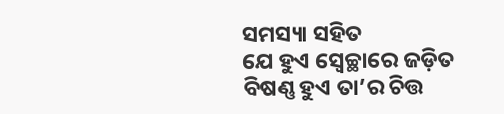ସମସ୍ୟା ସହିତ
ଯେ ହୁଏ ସ୍ବେଚ୍ଛାରେ ଜଡ଼ିତ
ବିଷଣ୍ଣ ହୁଏ ତା’ର ଚିତ୍ତ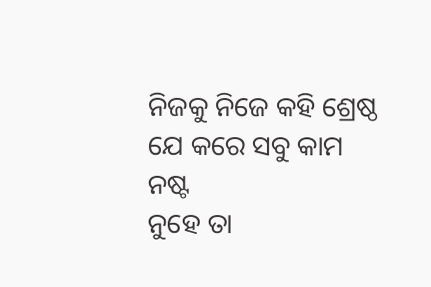ନିଜକୁ ନିଜେ କହି ଶ୍ରେଷ୍ଠ
ଯେ କରେ ସବୁ କାମ ନଷ୍ଟ
ନୁହେ ତା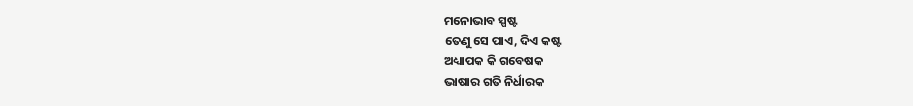ମନୋଭାବ ସ୍ପଷ୍ଟ
ତେଣୁ ସେ ପାଏ, ଦିଏ କଷ୍ଟ
ଅଧ୍ୟାପକ କି ଗବେଷକ
ଭାଷାର ଗତି ନିର୍ଧାରକ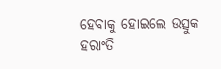ହେବାକୁ ହୋଇଲେ ଉତ୍ସୁକ
ହରାଂତି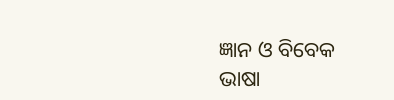ଜ୍ଞାନ ଓ ବିବେକ
ଭାଷା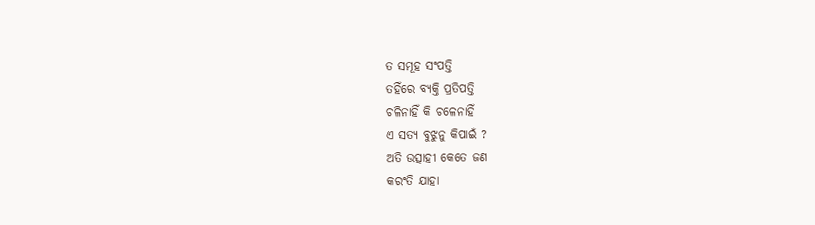ତ ସମୂହ ସଂପତ୍ତି
ତହିଁରେ ବ୍ୟକ୍ତି ପ୍ରତିପତ୍ତି
ଚଳିନାହିଁ କି ଚଳେନାହିଁ
ଏ ସତ୍ୟ ବୁଝୁନୁ କିପାଇଁ ?
ଅତି ଉତ୍ସାହୀ କେତେ ଜଣ
କରଂତି ଯାହା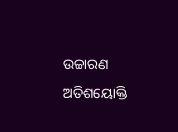ଉଚ୍ଚାରଣ
ଅତିଶୟୋକ୍ତି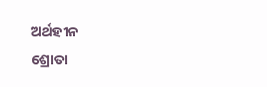ଅର୍ଥହୀନ
ଶ୍ରୋତା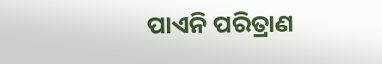ପାଏନି ପରିତ୍ରାଣ